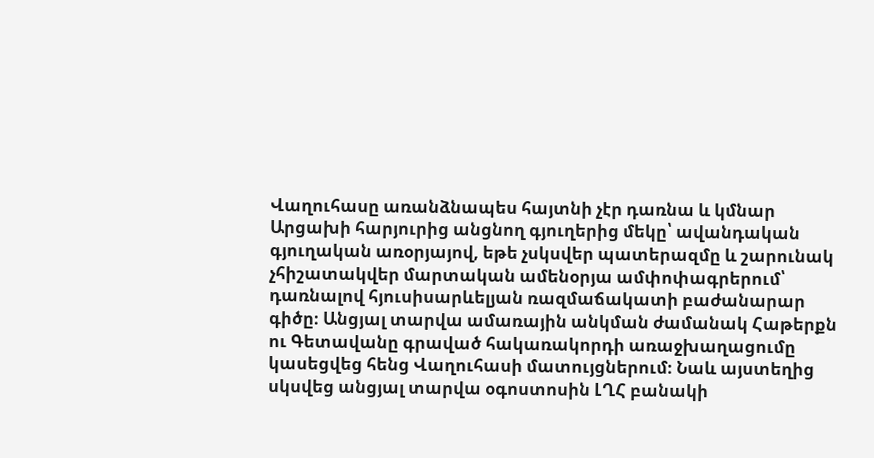Վաղուհասը առանձնապես հայտնի չէր դառնա և կմնար Արցախի հարյուրից անցնող գյուղերից մեկը՝ ավանդական գյուղական առօրյայով, եթե չսկսվեր պատերազմը և շարունակ չհիշատակվեր մարտական ամենօրյա ամփոփագրերում՝ դառնալով հյուսիսարևելյան ռազմաճակատի բաժանարար գիծը։ Անցյալ տարվա ամառային անկման ժամանակ Հաթերքն ու Գետավանը գրաված հակառակորդի առաջխաղացումը կասեցվեց հենց Վաղուհասի մատույցներում։ Նաև այստեղից սկսվեց անցյալ տարվա օգոստոսին ԼՂՀ բանակի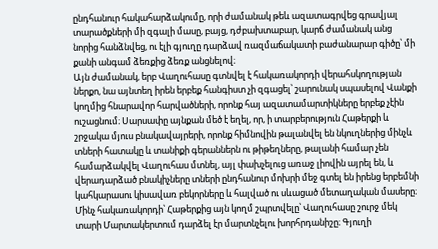ընդհանուր հակահարձակումը, որի ժամանակ թեև ազատագրվեց գրավյալ տարածքների մի զգալի մասը, բայց, դժբախտաբար, կարճ ժամանակ անց նորից հանձնվեց, ու էլի գյուղը դարձավ ռազմաճակատի բաժանարար գիծը՝ մի քանի անգամ ձեռքից ձեռք անցնելով։
Այն ժամանակ, երբ Վաղուհասը գտնվել է հակառակորդի վերահսկողության ներքո, նա այնտեղ իրեն երբեք հանգիստ չի զգացել՝ շարունակ սպասելով Վանքի կողմից հնարավոր հարվածների, որոնք հայ ազատամարտիկները երբեք չէին ուշացնում։ Սարսափը այնքան մեծ է եղել, որ, ի տարբերություն Հաթերքի և շրջակա մյուս բնակավայրերի, որոնք հիմնովին թալանվել են նկուղներից մինչև տների հատակը և տանիքի գերաններն ու թիթեղները, թալանի համար չեն համարձակվել Վաղուհաս մտնել, այլ փախչելուց առաջ լիովին այրել են, և վերադարձած բնակիչները տների ընդհանուր մոխրի մեջ գտել են իրենց երբեմնի կահկարասու կիսավառ բեկորները և հալված ու սևացած մետաղական մասերը։
Մինչ հակառակորդի՝ Հաթերքից այն կողմ շպրտվելը՝ Վաղուհասը շուրջ մեկ տարի Մարտակերտում դարձել էր մարտնչելու խորհրդանիշը։ Գյուղի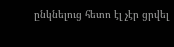ընկնելուց հետո էլ չէր ցրվել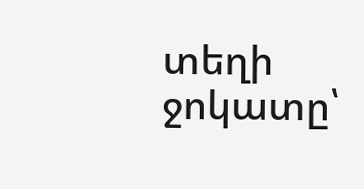տեղի ջոկատը՝